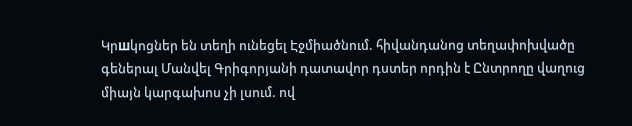Կրшկոցներ են տեղի ունեցել Էջմիածնում. հիվանդանոց տեղափոխվածը գեներալ Մանվել Գրիգորյանի դատավոր դստեր որդին է Ընտրողը վաղուց միայն կարգախոս չի լսում. ով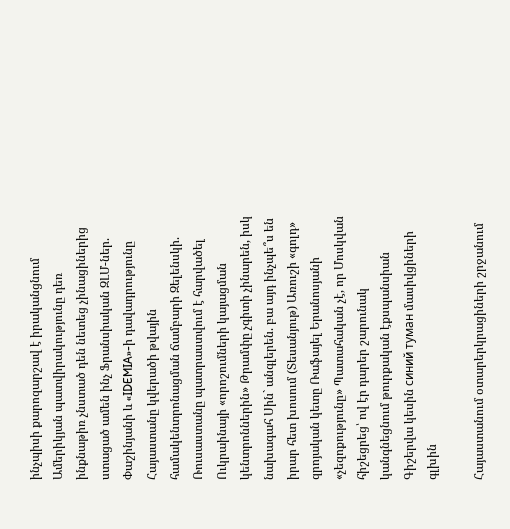ինչպիսի քարոզարշավ է իրականցնում Ամերիկյան պատվիրակությունը դեռ ինքնաթիռ չնստած դեն նետեց չինացիներից ստացած ամեն ինչ Ֆրանսիական ԶԼՄ-ներ. Փաշինյանի և «IDEMIA»-ի դավադրությունը Հայաստանը կվերածի թվային համակենտրոնացման ճամբարի Զելենսկի. Ռուսաստանը պատրաստվում է հարվածել Ուկրաինայի «որոշումների կայացման կենտրոններին» Թրամփը չգիտի չինարեն, իսկ նախագահ Սին` անգլերեն. բա այդ ինչպե՞ս են իրար հետ խոսում (Տեսանյութ) Առուշի «գոլդ» զրոյական կետը Ռաֆայել Երանոսյանի «չեզոքությունը» Պատահական չէ, որ Մոսկվան հիշեցրեց՝ ով էր դարեր շարունակ կանգնեցնում թուրքական էքսպանսիան Գիշերվա կեսին синий туман մասիվցիների գլխին

Հայաստանում օտարերկրացիների շրջանում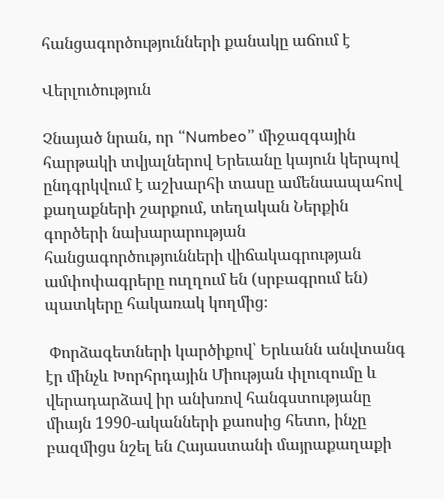հանցագործությունների քանակը աճում է

Վերլուծություն

Չնայած նրան, որ “Numbeo” միջազգային հարթակի տվյալներով Երեւանը կայուն կերպով ընդգրկվում է աշխարհի տասը ամենաապահով քաղաքների շարքում, տեղական Ներքին գործերի նախարարության հանցագործությունների վիճակագրության ամփոփագրերը ուղղում են (սրբագրում են) պատկերը հակառակ կողմից։

 Փորձագետների կարծիքով՝ Երևանն անվտանգ էր մինչև Խորհրդային Միության փլուզումը և վերադարձավ իր անխռով հանգստությանը միայն 1990-ականների քաոսից հետո, ինչը բազմիցս նշել են Հայաստանի մայրաքաղաքի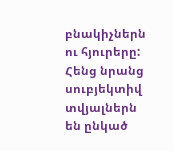բնակիչներն ու հյուրերը: Հենց նրանց սուբյեկտիվ տվյալներն են ընկած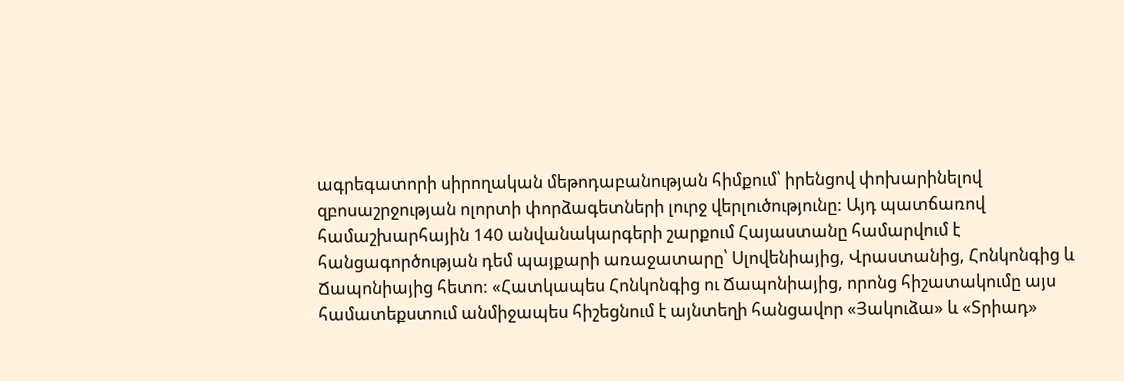ագրեգատորի սիրողական մեթոդաբանության հիմքում՝ իրենցով փոխարինելով զբոսաշրջության ոլորտի փորձագետների լուրջ վերլուծությունը: Այդ պատճառով  համաշխարհային 140 անվանակարգերի շարքում Հայաստանը համարվում է հանցագործության դեմ պայքարի առաջատարը՝ Սլովենիայից, Վրաստանից, Հոնկոնգից և Ճապոնիայից հետո: «Հատկապես Հոնկոնգից ու Ճապոնիայից, որոնց հիշատակումը այս համատեքստում անմիջապես հիշեցնում է այնտեղի հանցավոր «Յակուձա» և «Տրիադ»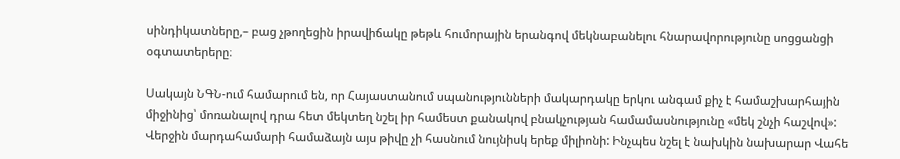սինդիկատները,– բաց չթողեցին իրավիճակը թեթև հումորային երանգով մեկնաբանելու հնարավորությունը սոցցանցի օգտատերերը։

Սակայն ՆԳՆ-ում համարում են, որ Հայաստանում սպանությունների մակարդակը երկու անգամ քիչ է համաշխարհային միջինից՝ մոռանալով դրա հետ մեկտեղ նշել իր համեստ քանակով բնակչության համամասնությունը «մեկ շնչի հաշվով»: Վերջին մարդահամարի համաձայն այս թիվը չի հասնում նույնիսկ երեք միլիոնի: Ինչպես նշել է նախկին նախարար Վահե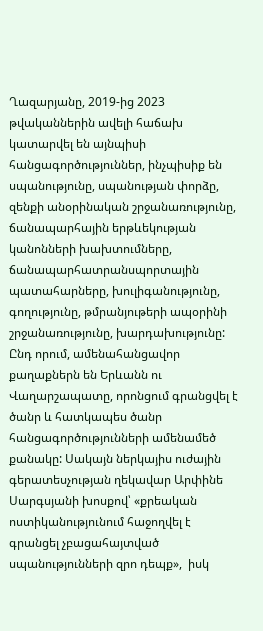Ղազարյանը, 2019-ից 2023 թվականներին ավելի հաճախ կատարվել են այնպիսի հանցագործություններ, ինչպիսիք են սպանությունը, սպանության փորձը, զենքի անօրինական շրջանառությունը, ճանապարհային երթևեկության կանոնների խախտումները, ճանապարհատրանսպորտային պատահարները, խուլիգանությունը, գողությունը, թմրանյութերի ապօրինի շրջանառությունը, խարդախությունը: Ընդ որում, ամենահանցավոր քաղաքներն են Երևանն ու Վաղարշապատը, որոնցում գրանցվել է ծանր և հատկապես ծանր հանցագործությունների ամենամեծ քանակը: Սակայն ներկայիս ուժային գերատեսչության ղեկավար Արփինե Սարգսյանի խոսքով՝ «քրեական ոստիկանությունում հաջողվել է գրանցել չբացահայտված սպանությունների զրո դեպք»,  իսկ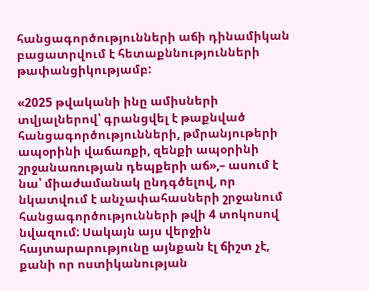հանցագործությունների աճի դինամիկան բացատրվում է հետաքննությունների թափանցիկությամբ:

«2025 թվականի ինը ամիսների տվյալներով՝ գրանցվել է թաքնված հանցագործությունների, թմրանյութերի ապօրինի վաճառքի, զենքի ապօրինի շրջանառության դեպքերի աճ»,– ասում է նա՝ միաժամանակ ընդգծելով, որ նկատվում է անչափահասների շրջանում հանցագործությունների թվի 4 տոկոսով նվազում: Սակայն այս վերջին հայտարարությունը այնքան էլ ճիշտ չէ, քանի որ ոստիկանության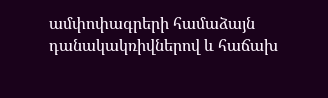ամփոփագրերի համաձայն դանակակռիվներով և հաճախ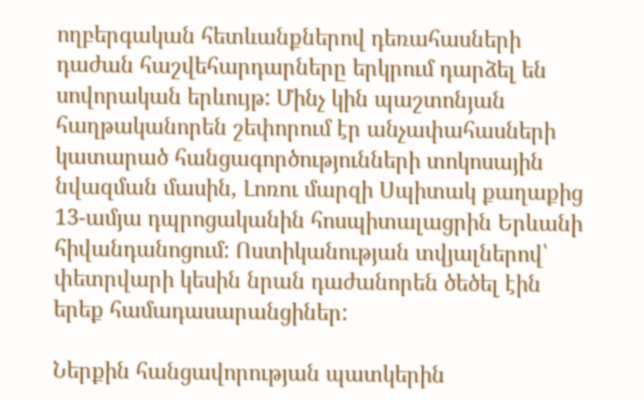ողբերգական հետևանքներով դեռահասների դաժան հաշվեհարդարները երկրում դարձել են սովորական երևույթ: Մինչ կին պաշտոնյան հաղթականորեն շեփորում էր անչափահասների կատարած հանցագործությունների տոկոսային նվազման մասին, Լոռու մարզի Սպիտակ քաղաքից 13-ամյա դպրոցականին հոսպիտալացրին Երևանի հիվանդանոցում: Ոստիկանության տվյալներով՝ փետրվարի կեսին նրան դաժանորեն ծեծել էին երեք համադասարանցիներ:

Ներքին հանցավորության պատկերին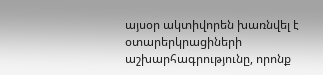այսօր ակտիվորեն խառնվել է օտարերկրացիների աշխարհագրությունը, որոնք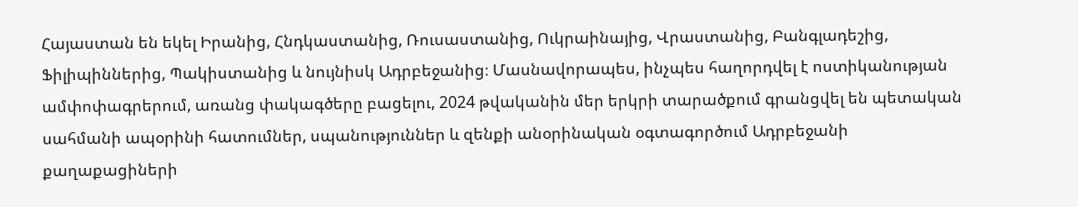Հայաստան են եկել Իրանից, Հնդկաստանից, Ռուսաստանից, Ուկրաինայից, Վրաստանից, Բանգլադեշից, Ֆիլիպիններից, Պակիստանից և նույնիսկ Ադրբեջանից։ Մասնավորապես, ինչպես հաղորդվել է ոստիկանության ամփոփագրերում, առանց փակագծերը բացելու, 2024 թվականին մեր երկրի տարածքում գրանցվել են պետական սահմանի ապօրինի հատումներ, սպանություններ և զենքի անօրինական օգտագործում Ադրբեջանի քաղաքացիների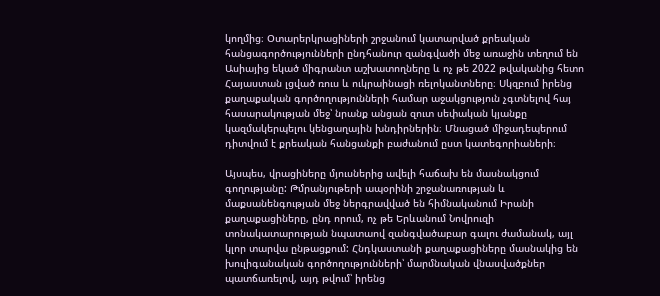կողմից։ Օտարերկրացիների շրջանում կատարված քրեական հանցագործությունների ընդհանուր զանգվածի մեջ առաջին տեղում են Ասիայից եկած միգրանտ աշխատողները և ոչ թե 2022 թվականից հետո Հայաստան լցված ռուս և ուկրաինացի ռելոկանտները։ Սկզբում իրենց քաղաքական գործողությունների համար աջակցություն չգտնելով հայ հասարակության մեջ՝ նրանք անցան զուտ սեփական կյանքը կազմակերպելու կենցաղային խնդիրներին։ Մնացած միջադեպերում դիտվում է քրեական հանցանքի բաժանում ըստ կատեգորիաների։

Այսպես, վրացիները մյուսներից ավելի հաճախ են մասնակցում գողությանը: Թմրանյութերի ապօրինի շրջանառության և մաքսանենգության մեջ ներգրավված են հիմնականում Իրանի քաղաքացիները, ընդ որում, ոչ թե Երևանում Նովրուզի տոնակատարության նպատաով զանգվածաբար գալու ժամանակ, այլ կլոր տարվա ընթացքում: Հնդկաստանի քաղաքացիները մասնակից են խուլիգանական գործողությունների՝ մարմնական վնասվածքներ պատճառելով, այդ թվում՝ իրենց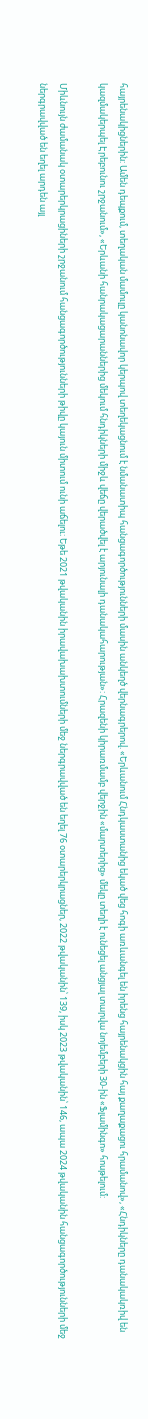հայրենակիցներին: Ամեն դեպքում, տեղական մամուլը կանոնավոր կերպով տեղեկացնում է նմանատիպ հանցագործությունների մասին անկեղծ վերնագրերով. «Երևանում Հնդկաստանից եկած վեց հոգի առևանգել են իրենց հայրենակցին հայ քաղաքացու հրամանով», «Հնդիկները դանակակռիվ են կազմակերպել Էրեբունու շրջանում», «Երևանի հանրակացարաններից մեկում հնդիկների միջև վեճը վերածվել է արյունալի դանակահարության»: Հրազենի կիրառմամբ վերջին «մարտերից» մեկը տեղի է ունեցել անցյալ տարվա նոյեմբերի 30-ին «Ֆլամինգո» հոսթելում:

Միևնույն ժամանակ օտարերկրացիների շրջանում հանցագործությունների թիվը կայուն միտում ունի աճելու։ Եթե 2021 թվականին իրավախախտումների մեջ ներգրավված են եղել 76 օտարերկրացներ, 2022 թվականին՝ 139, իսկ 2023 թվականին՝ 146, ապա 2024 թվականին հանցագործությունների մեջ ներգրավված են եղել արդեն այլ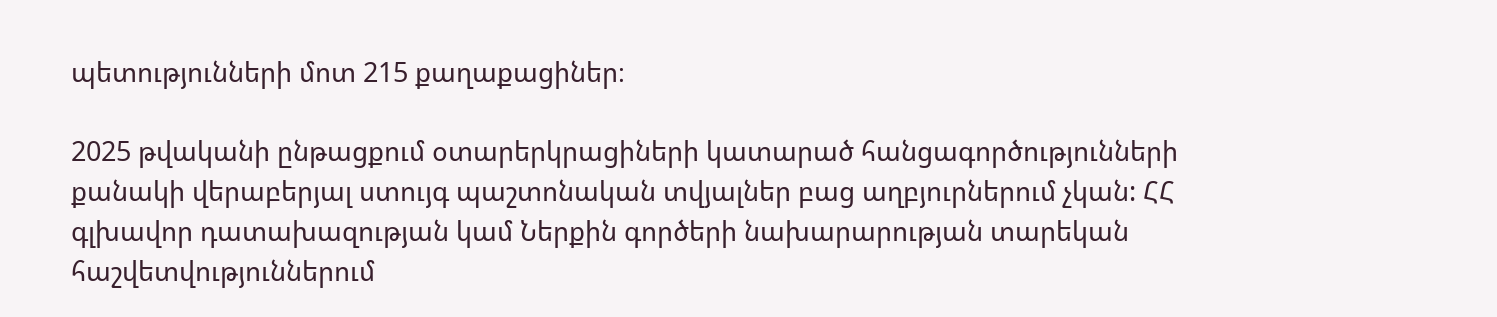պետությունների մոտ 215 քաղաքացիներ։

2025 թվականի ընթացքում օտարերկրացիների կատարած հանցագործությունների քանակի վերաբերյալ ստույգ պաշտոնական տվյալներ բաց աղբյուրներում չկան: ՀՀ գլխավոր դատախազության կամ Ներքին գործերի նախարարության տարեկան հաշվետվություններում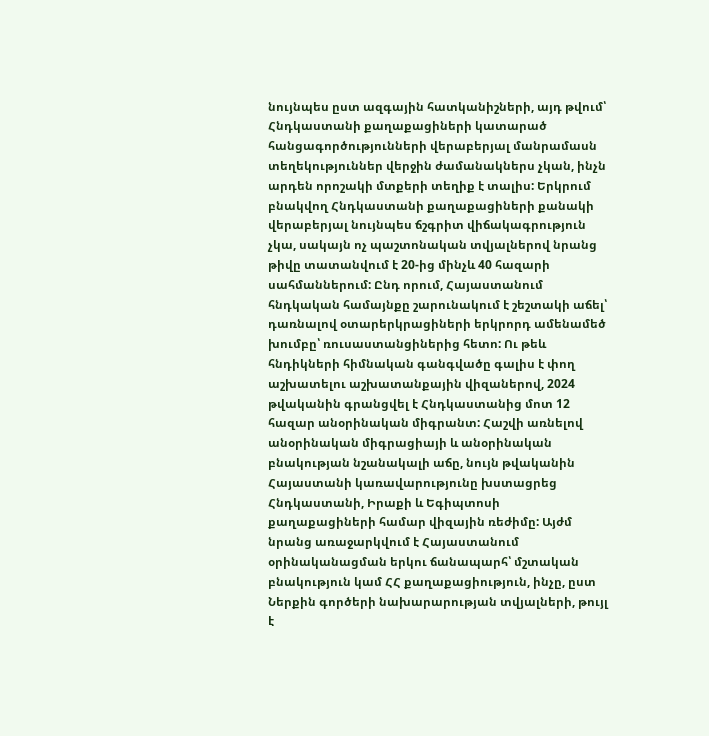նույնպես ըստ ազգային հատկանիշների, այդ թվում՝ Հնդկաստանի քաղաքացիների կատարած հանցագործությունների վերաբերյալ մանրամասն տեղեկություններ վերջին ժամանակներս չկան, ինչն արդեն որոշակի մտքերի տեղիք է տալիս: Երկրում բնակվող Հնդկաստանի քաղաքացիների քանակի վերաբերյալ նույնպես ճշգրիտ վիճակագրություն չկա, սակայն ոչ պաշտոնական տվյալներով նրանց թիվը տատանվում է 20-ից մինչև 40 հազարի սահմաններում: Ընդ որում, Հայաստանում հնդկական համայնքը շարունակում է շեշտակի աճել՝ դառնալով օտարերկրացիների երկրորդ ամենամեծ խումբը՝ ռուսաստանցիներից հետո: Ու թեև հնդիկների հիմնական գանգվածը գալիս է փող աշխատելու աշխատանքային վիզաներով, 2024 թվականին գրանցվել է Հնդկաստանից մոտ 12 հազար անօրինական միգրանտ: Հաշվի առնելով անօրինական միգրացիայի և անօրինական բնակության նշանակալի աճը, նույն թվականին Հայաստանի կառավարությունը խստացրեց Հնդկաստանի, Իրաքի և Եգիպտոսի քաղաքացիների համար վիզային ռեժիմը: Այժմ նրանց առաջարկվում է Հայաստանում օրինականացման երկու ճանապարհ՝ մշտական բնակություն կամ ՀՀ քաղաքացիություն, ինչը, ըստ Ներքին գործերի նախարարության տվյալների, թույլ է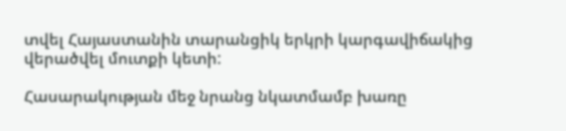տվել Հայաստանին տարանցիկ երկրի կարգավիճակից վերածվել մուտքի կետի:

Հասարակության մեջ նրանց նկատմամբ խառը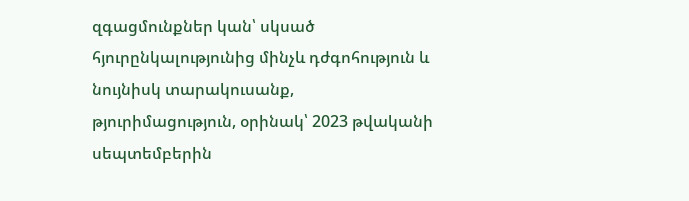զգացմունքներ կան՝ սկսած հյուրընկալությունից մինչև դժգոհություն և նույնիսկ տարակուսանք, թյուրիմացություն, օրինակ՝ 2023 թվականի սեպտեմբերին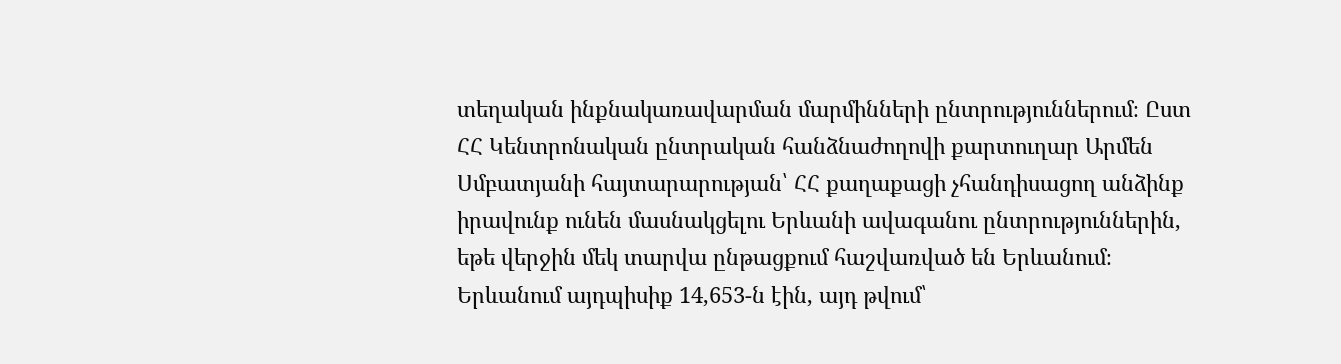տեղական ինքնակառավարման մարմինների ընտրություններում։ Ըստ ՀՀ Կենտրոնական ընտրական հանձնաժողովի քարտուղար Արմեն Սմբատյանի հայտարարության՝ ՀՀ քաղաքացի չհանդիսացող անձինք իրավունք ունեն մասնակցելու Երևանի ավագանու ընտրություններին, եթե վերջին մեկ տարվա ընթացքում հաշվառված են Երևանում։ Երևանում այդպիսիք 14,653-ն էին, այդ թվում՝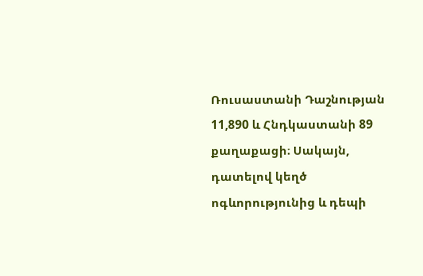Ռուսաստանի Դաշնության 11,890 և Հնդկաստանի 89 քաղաքացի։ Սակայն, դատելով կեղծ ոգևորությունից և դեպի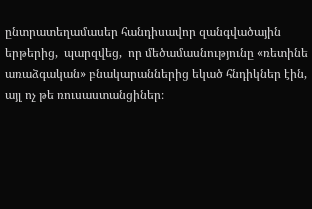ընտրատեղամասեր հանդիսավոր զանգվածային երթերից,  պարզվեց,  որ մեծամասնությունը «ռետինե առաձգական» բնակարաններից եկած հնդիկներ էին, այլ ոչ թե ռուսաստանցիներ։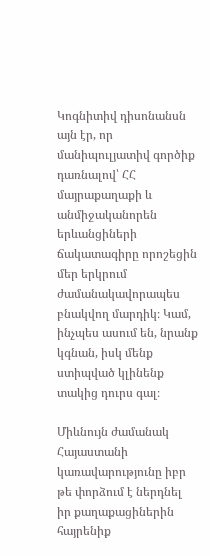Կոգնիտիվ դիսոնանսն այն էր, որ մանիպուլյատիվ գործիք դառնալով՝ ՀՀ մայրաքաղաքի և անմիջականորեն երևանցիների ճակատագիրը որոշեցին մեր երկրում ժամանակավորապես բնակվող մարդիկ։ Կամ, ինչպես ասում են, նրանք կգնան, իսկ մենք ստիպված կլինենք տակից դուրս գալ։

Միևնույն ժամանակ Հայաստանի կառավարությունը իբր թե փորձում է ներդնել իր քաղաքացիներին հայրենիք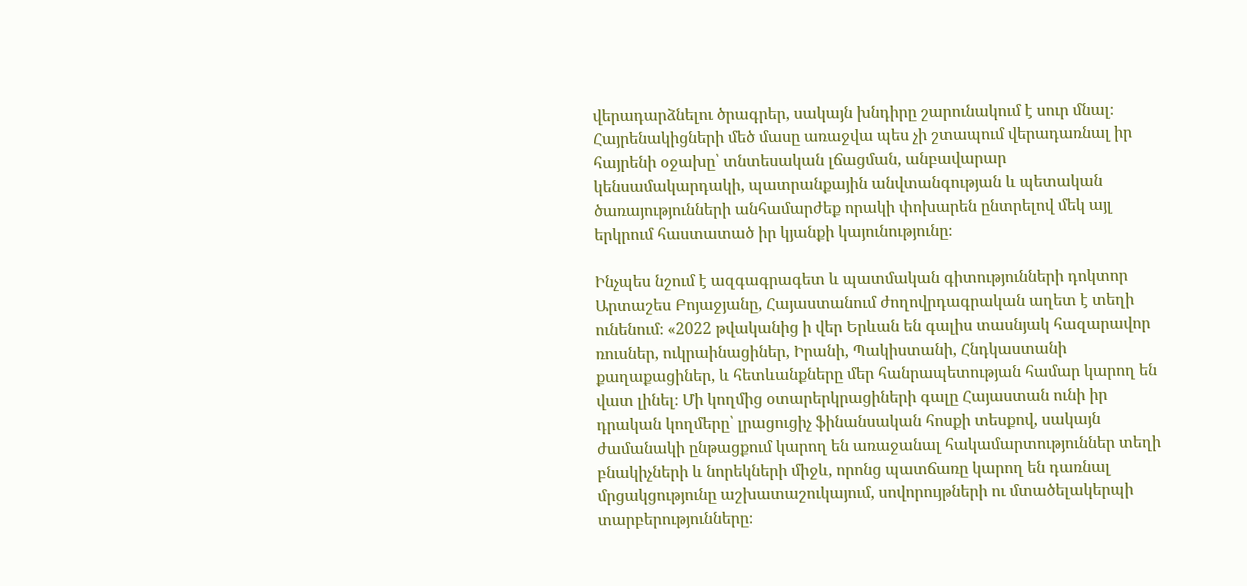վերադարձնելու ծրագրեր, սակայն խնդիրը շարունակում է սուր մնալ։ Հայրենակիցների մեծ մասը առաջվա պես չի շտապում վերադառնալ իր հայրենի օջախը՝ տնտեսական լճացման, անբավարար կենսամակարդակի, պատրանքային անվտանգության և պետական ծառայությունների անհամարժեք որակի փոխարեն ընտրելով մեկ այլ երկրում հաստատած իր կյանքի կայունությունը։

Ինչպես նշում է ազգագրագետ և պատմական գիտությունների դոկտոր Արտաշես Բոյաջյանը, Հայաստանում ժողովրդագրական աղետ է տեղի ունենում։ «2022 թվականից ի վեր Երևան են գալիս տասնյակ հազարավոր ռուսներ, ուկրաինացիներ, Իրանի, Պակիստանի, Հնդկաստանի քաղաքացիներ, և հետևանքները մեր հանրապետության համար կարող են վատ լինել։ Մի կողմից օտարերկրացիների գալը Հայաստան ունի իր դրական կողմերը՝ լրացուցիչ ֆինանսական հոսքի տեսքով, սակայն ժամանակի ընթացքում կարող են առաջանալ հակամարտություններ տեղի բնակիչների և նորեկների միջև, որոնց պատճառը կարող են դառնալ մրցակցությունը աշխատաշուկայում, սովորույթների ու մտածելակերպի տարբերությունները։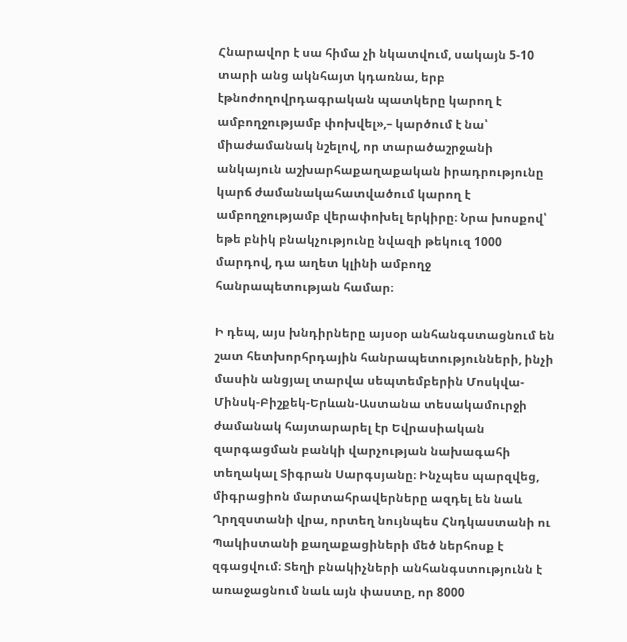Հնարավոր է սա հիմա չի նկատվում, սակայն 5-10 տարի անց ակնհայտ կդառնա, երբ էթնոժողովրդագրական պատկերը կարող է ամբողջությամբ փոխվել»,– կարծում է նա՝ միաժամանակ նշելով, որ տարածաշրջանի անկայուն աշխարհաքաղաքական իրադրությունը կարճ ժամանակահատվածում կարող է ամբողջությամբ վերափոխել երկիրը։ Նրա խոսքով՝ եթե բնիկ բնակչությունը նվազի թեկուզ 1000 մարդով, դա աղետ կլինի ամբողջ հանրապետության համար։

Ի դեպ, այս խնդիրները այսօր անհանգստացնում են շատ հետխորհրդային հանրապետությունների, ինչի մասին անցյալ տարվա սեպտեմբերին Մոսկվա-Մինսկ-Բիշքեկ-Երևան-Աստանա տեսակամուրջի ժամանակ հայտարարել էր Եվրասիական զարգացման բանկի վարչության նախագահի տեղակալ Տիգրան Սարգսյանը։ Ինչպես պարզվեց, միգրացիոն մարտահրավերները ազդել են նաև Ղրղզստանի վրա, որտեղ նույնպես Հնդկաստանի ու Պակիստանի քաղաքացիների մեծ ներհոսք է զգացվում։ Տեղի բնակիչների անհանգստությունն է առաջացնում նաև այն փաստը, որ 8000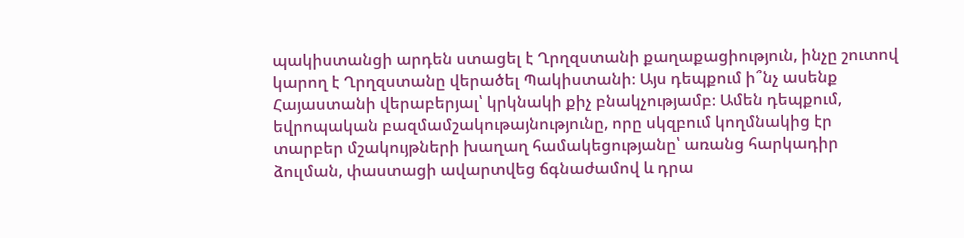պակիստանցի արդեն ստացել է Ղրղզստանի քաղաքացիություն, ինչը շուտով կարող է Ղրղզստանը վերածել Պակիստանի։ Այս դեպքում ի՞նչ ասենք Հայաստանի վերաբերյալ՝ կրկնակի քիչ բնակչությամբ։ Ամեն դեպքում, եվրոպական բազմամշակութայնությունը, որը սկզբում կողմնակից էր տարբեր մշակույթների խաղաղ համակեցությանը՝ առանց հարկադիր ձուլման, փաստացի ավարտվեց ճգնաժամով և դրա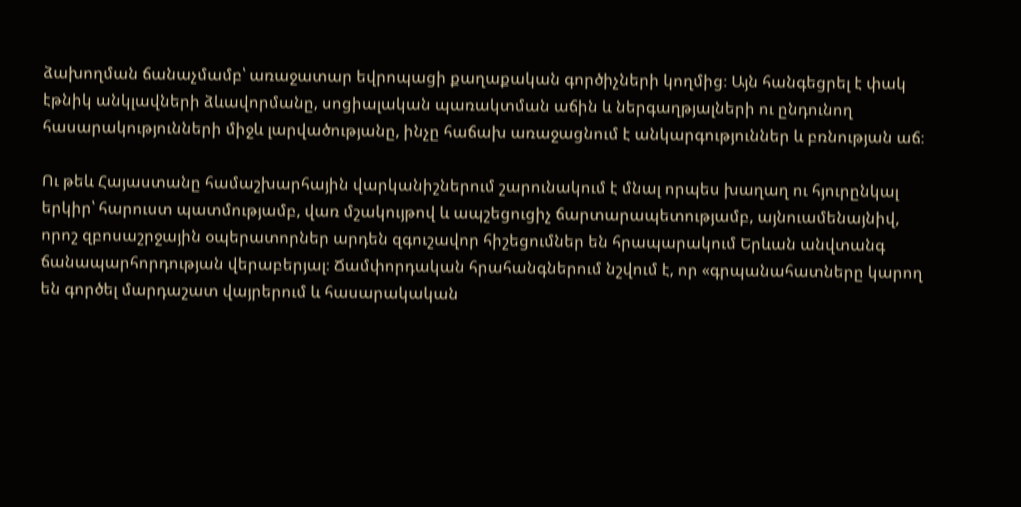ձախողման ճանաչմամբ՝ առաջատար եվրոպացի քաղաքական գործիչների կողմից։ Այն հանգեցրել է փակ էթնիկ անկլավների ձևավորմանը, սոցիալական պառակտման աճին և ներգաղթյալների ու ընդունող հասարակությունների միջև լարվածությանը, ինչը հաճախ առաջացնում է անկարգություններ և բռնության աճ։

Ու թեև Հայաստանը համաշխարհային վարկանիշներում շարունակում է մնալ որպես խաղաղ ու հյուրընկալ երկիր՝ հարուստ պատմությամբ, վառ մշակույթով և ապշեցուցիչ ճարտարապետությամբ, այնուամենայնիվ, որոշ զբոսաշրջային օպերատորներ արդեն զգուշավոր հիշեցումներ են հրապարակում Երևան անվտանգ ճանապարհորդության վերաբերյալ։ Ճամփորդական հրահանգներում նշվում է, որ «գրպանահատները կարող են գործել մարդաշատ վայրերում և հասարակական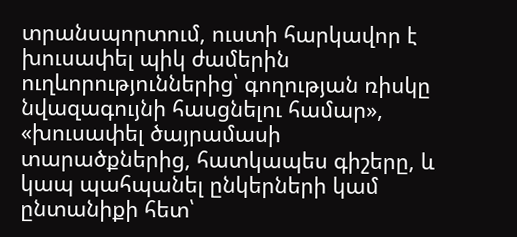տրանսպորտում, ուստի հարկավոր է խուսափել պիկ ժամերին ուղևորություններից՝ գողության ռիսկը նվազագույնի հասցնելու համար», «խուսափել ծայրամասի տարածքներից, հատկապես գիշերը, և կապ պահպանել ընկերների կամ ընտանիքի հետ՝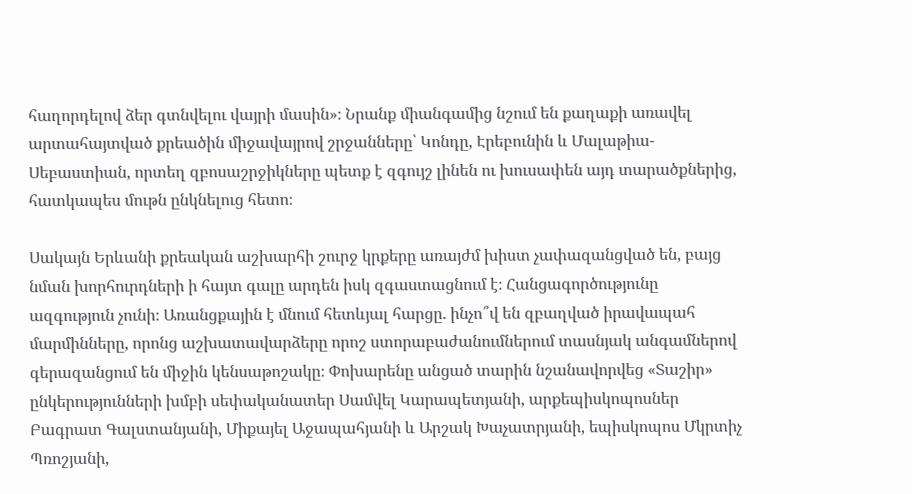հաղորդելով ձեր գտնվելու վայրի մասին»։ Նրանք միանգամից նշում են քաղաքի առավել արտահայտված քրեածին միջավայրով շրջանները՝ Կոնդը, Էրեբունին և Մալաթիա-Սեբաստիան, որտեղ զբոսաշրջիկները պետք է զգույշ լինեն ու խուսափեն այդ տարածքներից, հատկապես մութն ընկնելուց հետո։

Սակայն Երևանի քրեական աշխարհի շուրջ կրքերը առայժմ խիստ չափազանցված են, բայց նման խորհուրդների ի հայտ գալը արդեն իսկ զգաստացնում է։ Հանցագործությունը ազգություն չունի։ Առանցքային է մնում հետևյալ հարցը. ինչո՞վ են զբաղված իրավապահ մարմինները, որոնց աշխատավարձերը որոշ ստորաբաժանումներում տասնյակ անգամներով գերազանցում են միջին կենսաթոշակը։ Փոխարենը անցած տարին նշանավորվեց «Տաշիր» ընկերությունների խմբի սեփականատեր Սամվել Կարապետյանի, արքեպիսկոպոսներ Բագրատ Գալստանյանի, Միքայել Աջապահյանի և Արշակ Խաչատրյանի, եպիսկոպոս Մկրտիչ Պռոշյանի,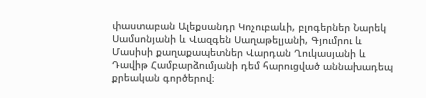փաստաբան Ալեքսանդր Կոչուբաևի, բլոգերներ Նարեկ Սամսոնյանի և Վազգեն Սաղաթելյանի, Գյումրու և Մասիսի քաղաքապետներ Վարդան Ղուկասյանի և Դավիթ Համբարձումյանի դեմ հարուցված աննախադեպ քրեական գործերով։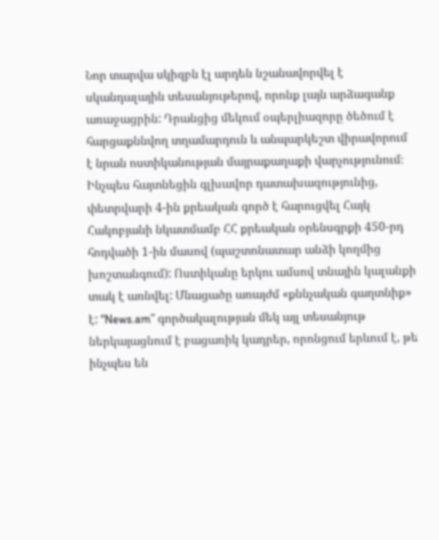Նոր տարվա սկիզբն էլ արդեն նշանավորվել է սկանդալային տեսանյութերով, որոնք լայն արձագանք առաջացրին: Դրանցից մեկում օպերլիազորը ծեծում է հարցաքննվող տղամարդուն և անպարկեշտ վիրավորում է նրան ոստիկանության մայրաքաղաքի վարչությունում։ Ինչպես հայտնեցին գլխավոր դատախազությունից, փետրվարի 4-ին քրեական գործ է հարուցվել Հայկ Հակոբյանի նկատմամբ ՀՀ քրեական օրենսգրքի 450-րդ հոդվածի 1-ին մասով (պաշտոնատար անձի կողմից խոշտանգում): Ոստիկանը երկու ամսով տնային կալանքի տակ է առնվել: Մնացածը առայժմ «քննչական գաղտնիք» է: “News.am” գործակալության մեկ այլ տեսանյութ ներկայացնում է բացառիկ կադրեր, որոնցում երևում է, թե ինչպես են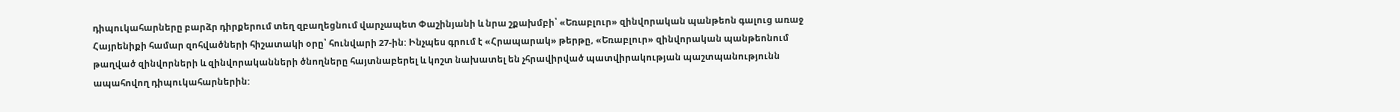դիպուկահարները բարձր դիրքերում տեղ զբաղեցնում վարչապետ Փաշինյանի և նրա շքախմբի՝ «Եռաբլուր» զինվորական պանթեոն գալուց առաջ Հայրենիքի համար զոհվածների հիշատակի օրը՝ հունվարի 27-ին: Ինչպես գրում է «Հրապարակ» թերթը, «Եռաբլուր» զինվորական պանթեոնում թաղված զինվորների և զինվորականների ծնողները հայտնաբերել և կոշտ նախատել են չհրավիրված պատվիրակության պաշտպանությունն ապահովող դիպուկահարներին: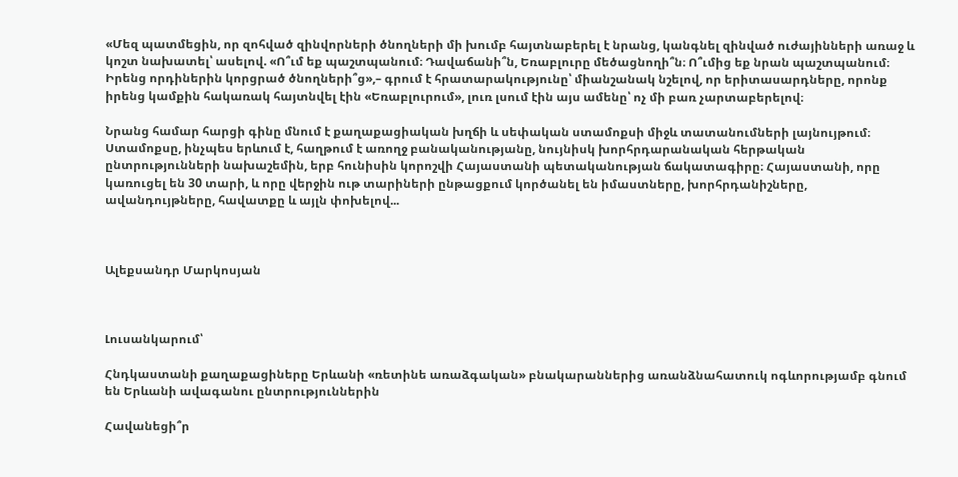«Մեզ պատմեցին, որ զոհված զինվորների ծնողների մի խումբ հայտնաբերել է նրանց, կանգնել զինված ուժայինների առաջ և կոշտ նախատել՝ ասելով. «Ո՞ւմ եք պաշտպանում։ Դավաճանի՞ն, Եռաբլուրը մեծացնողի՞ն։ Ո՞ւմից եք նրան պաշտպանում։ Իրենց որդիներին կորցրած ծնողների՞ց»,– գրում է հրատարակությունը՝ միանշանակ նշելով, որ երիտասարդները, որոնք իրենց կամքին հակառակ հայտնվել էին «Եռաբլուրում», լուռ լսում էին այս ամենը՝ ոչ մի բառ չարտաբերելով։

Նրանց համար հարցի գինը մնում է քաղաքացիական խղճի և սեփական ստամոքսի միջև տատանումների լայնույթում։ Ստամոքսը, ինչպես երևում է, հաղթում է առողջ բանականությանը, նույնիսկ խորհրդարանական հերթական ընտրությունների նախաշեմին, երբ հունիսին կորոշվի Հայաստանի պետականության ճակատագիրը։ Հայաստանի, որը կառուցել են 30 տարի, և որը վերջին ութ տարիների ընթացքում կործանել են իմաստները, խորհրդանիշները, ավանդույթները, հավատքը և այլն փոխելով...



Ալեքսանդր Մարկոսյան



Լուսանկարում՝

Հնդկաստանի քաղաքացիները Երևանի «ռետինե առաձգական» բնակարաններից առանձնահատուկ ոգևորությամբ գնում են Երևանի ավագանու ընտրություններին

Հավանեցի՞ր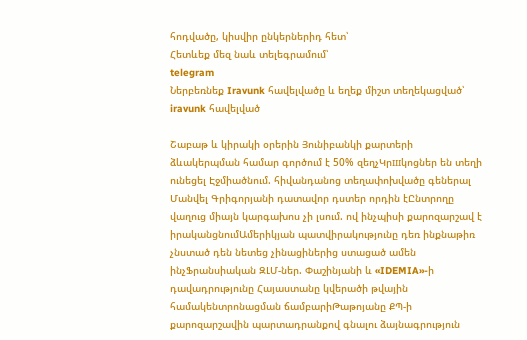հոդվածը, կիսվիր ընկերներիդ հետ՝
Հետևեք մեզ նաև տելեգրամում՝
telegram
Ներբեռնեք Iravunk հավելվածը և եղեք միշտ տեղեկացված՝
iravunk հավելված

Շաբաթ և կիրակի օրերին Յունիբանկի քարտերի ձևակերպման համար գործում է 50% զեղչԿրшկոցներ են տեղի ունեցել Էջմիածնում. հիվանդանոց տեղափոխվածը գեներալ Մանվել Գրիգորյանի դատավոր դստեր որդին էԸնտրողը վաղուց միայն կարգախոս չի լսում. ով ինչպիսի քարոզարշավ է իրականցնումԱմերիկյան պատվիրակությունը դեռ ինքնաթիռ չնստած դեն նետեց չինացիներից ստացած ամեն ինչՖրանսիական ԶԼՄ-ներ. Փաշինյանի և «IDEMIA»-ի դավադրությունը Հայաստանը կվերածի թվային համակենտրոնացման ճամբարիԹաթոյանը ՔՊ-ի քարոզարշավին պարտադրանքով գնալու ձայնագրություն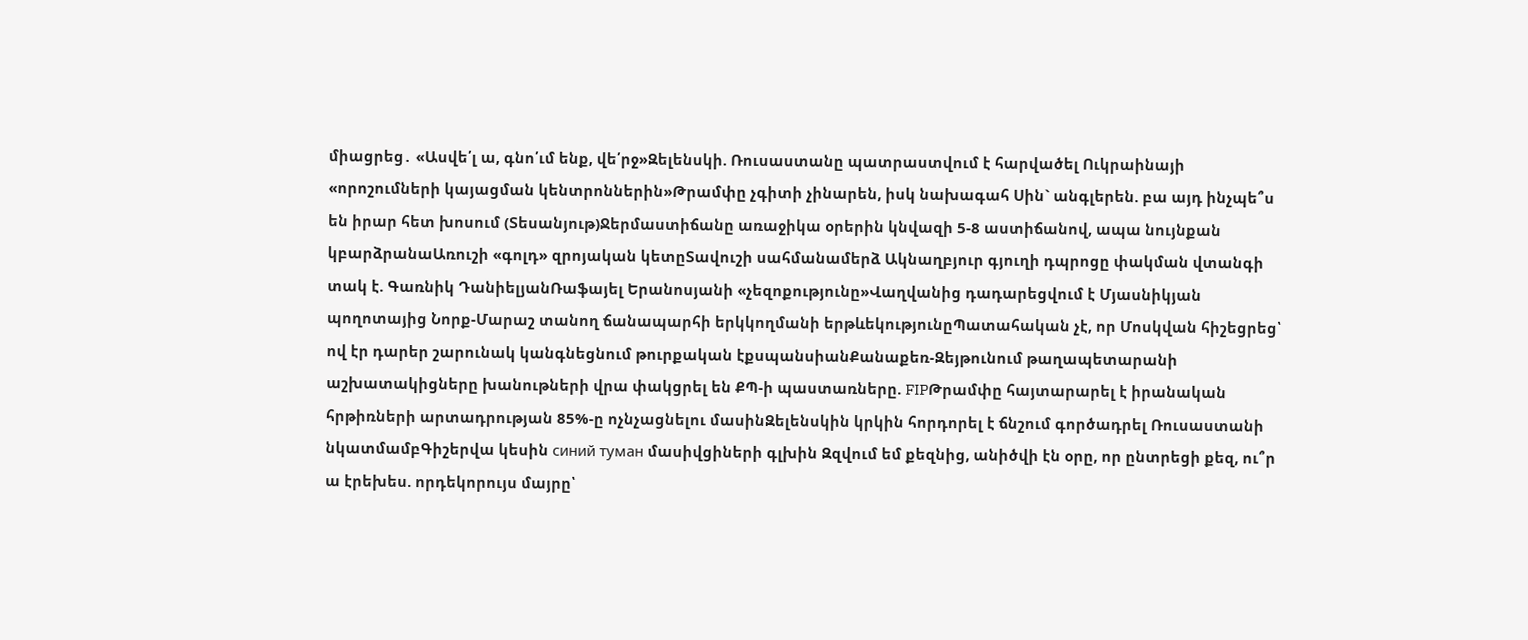միացրեց․ «Ասվե՛լ ա, գնո՛ւմ ենք, վե՛րջ»Զելենսկի. Ռուսաստանը պատրաստվում է հարվածել Ուկրաինայի «որոշումների կայացման կենտրոններին»Թրամփը չգիտի չինարեն, իսկ նախագահ Սին` անգլերեն. բա այդ ինչպե՞ս են իրար հետ խոսում (Տեսանյութ)Ջերմաստիճանը առաջիկա օրերին կնվազի 5-8 աստիճանով, ապա նույնքան կբարձրանաԱռուշի «գոլդ» զրոյական կետըՏավուշի սահմանամերձ Ակնաղբյուր գյուղի դպրոցը փակման վտանգի տակ է. Գառնիկ ԴանիելյանՌաֆայել Երանոսյանի «չեզոքությունը»Վաղվանից դադարեցվում է Մյասնիկյան պողոտայից Նորք-Մարաշ տանող ճանապարհի երկկողմանի երթևեկությունըՊատահական չէ, որ Մոսկվան հիշեցրեց՝ ով էր դարեր շարունակ կանգնեցնում թուրքական էքսպանսիանՔանաքեռ-Զեյթունում թաղապետարանի աշխատակիցները խանութների վրա փակցրել են ՔՊ-ի պաստառները. FIPԹրամփը հայտարարել է իրանական հրթիռների արտադրության 85%-ը ոչնչացնելու մասինԶելենսկին կրկին հորդորել է ճնշում գործադրել Ռուսաստանի նկատմամբԳիշերվա կեսին синий туман մասիվցիների գլխին Զզվում եմ քեզնից, անիծվի էն օրը, որ ընտրեցի քեզ, ու՞ր ա էրեխես. որդեկորույս մայրը՝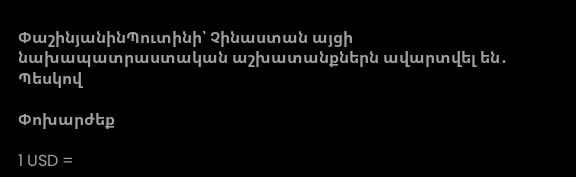ՓաշինյանինՊուտինի՝ Չինաստան այցի նախապատրաստական աշխատանքներն ավարտվել են․ Պեսկով

Փոխարժեք

1 USD =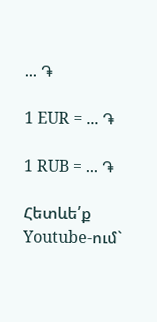... ֏

1 EUR = ... ֏

1 RUB = ... ֏

Հետևե՛ք Youtube-ում`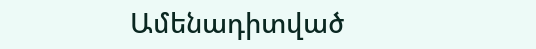Ամենադիտված